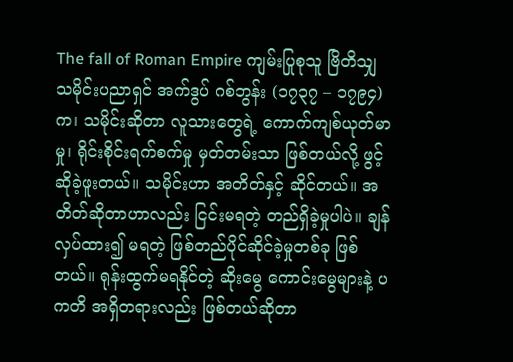The fall of Roman Empire ကျမ်းပြုစုသူ ဗြိတိသျှသမိုင်းပညာရှင် အက်ဒွပ် ဂစ်ဘွန်း (၁၇၃၇ – ၁၇၉၄) က၊ သမိုင်းဆိုတာ လူသားတွေရဲ့ ကောက်ကျစ်ယုတ်မာမှု၊ ရိုင်းစိုင်းရက်စက်မှု မှတ်တမ်းသာ ဖြစ်တယ်လို့ ဖွင့်ဆိုခဲ့ဖူးတယ်။ သမိုင်းဟာ အတိတ်နှင့် ဆိုင်တယ်။ အတိတ်ဆိုတာဟာလည်း ငြင်းမရတဲ့ တည်ရှိခဲ့မှုပါပဲ။ ချန်လှပ်ထား၍ မရတဲ့ ဖြစ်တည်ပိုင်ဆိုင်ခဲ့မှုတစ်ခု ဖြစ်တယ်။ ရုန်းထွက်မရနိုင်တဲ့ ဆိုးမွေ ကောင်းမွေများနဲ့ ပကတိ အရှိတရားလည်း ဖြစ်တယ်ဆိုတာ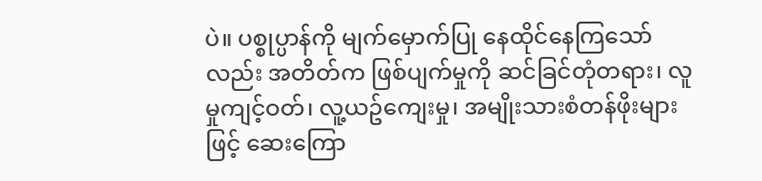ပဲ။ ပစ္စုပ္ပာန်ကို မျက်မှောက်ပြု နေထိုင်နေကြသော်လည်း အတိတ်က ဖြစ်ပျက်မှုကို ဆင်ခြင်တုံတရား၊ လူမှုကျင့်ဝတ်၊ လူ့ယဥ်ကျေးမှု၊ အမျိုးသားစံတန်ဖိုးများဖြင့် ဆေးကြော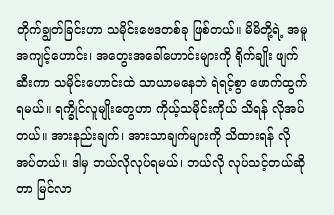တိုက်ချွတ်ခြင်းဟာ သမိုင်းဗေဒတစ်ခု ဖြစ်တယ်။ မိမိတို့ရဲ့ အမူအကျင့်ဟောင်း၊ အတွေးအခေါ်ဟောင်းများကို ရိုက်ချိုး ဖျက်ဆီးကာ သမိုင်းဟောင်းထဲ သာယာမနေဘဲ ရဲရင့်စွာ ဖောက်ထွက်ရမယ်။ ရက္ခိုင်လူမျိုးတွေဟာ ကိုယ့်သမိုင်းကိုယ် သိရန် လိုအပ်တယ်။ အားနည်းချက်၊ အားသာချက်များကို သိထားရန် လိုအပ်တယ်။ ဒါမှ ဘယ်လိုလုပ်ရမယ်၊ ဘယ်လို လုပ်သင့်တယ်ဆိုတာ မြင်လာ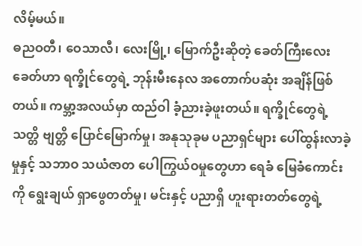လိမ့်မယ်။
ဓညဝတီ၊ ဝေသာလီ၊ လေးမြို့၊ မြောက်ဦးဆိုတဲ့ ခေတ်ကြီးလေးခေတ်ဟာ ရက္ခိုင်တွေရဲ့ ဘုန်းမီးနေလ အတောက်ပဆုံး အချိန်ဖြစ်တယ်။ ကမ္ဘာ့အလယ်မှာ ထည်ဝါ ခံ့ညားခဲ့ဖူးတယ်။ ရက္ခိုင်တွေရဲ့ သတ္တိ ဗျတ္တိ ပြောင်မြောက်မှု၊ အနုသုခုမ ပညာရှင်များ ပေါ်ထွန်းလာခဲ့မှုနှင့် သဘာဝ သယံဇာတ ပေါကြွယ်ဝမှုတွေဟာ ရေခံ မြေခံကောင်းကို ရွေးချယ် ရှာဖွေတတ်မှု၊ မင်းနှင့် ပညာရှိ ဟူးရားတတ်တွေရဲ့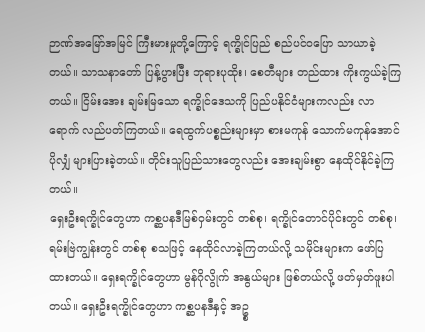ဉာဏ်အမြော်အမြင် ကြီးမားမှုတို့ကြောင့် ရက္ခိုင်ပြည် စည်ပင်ဝပြော သာယာခဲ့တယ်။ သာသနာတော် ပြန့်ပွားပြီး ဘုရားပုထိုး၊ စေတီများ တည်ထား ကိုးကွယ်ခဲ့ကြတယ်။ ငြိမ်းအေး ချမ်းမြသော ရက္ခိုင်ဒေသကို ပြည်ပနိုင်ငံများကလည်း လာရောက် လည်ပတ်ကြတယ်။ ရေထွက်ပစ္စည်းများမှာ စားမကုန် သောက်မကုန်အောင် ပိုလျှံ များပြားခဲ့တယ်။ တိုင်းသူပြည်သားတွေလည်း အေးချမ်းစွာ နေထိုင်နိုင်ခဲ့ကြတယ်။
ရှေးဦးရက္ခိုင်တွေဟာ ကစ္ဆပနဒီမြစ်ဝှမ်းတွင် တစ်စု၊ ရက္ခိုင်တောင်ပိုင်းတွင် တစ်စု၊ ရမ်းဗြဲကျွန်းတွင် တစ်စု စသဖြင့် နေထိုင်လာခဲ့ကြတယ်လို့ သမိုင်းများက ဖော်ပြထားတယ်။ ရှေးရက္ခိုင်တွေဟာ မွန်ဂိုလွိုက် အနွယ်များ ဖြစ်တယ်လို့ ဖတ်မှတ်ဖူးပါတယ်။ ရှေးဦးရက္ခိုင်တွေဟာ ကစ္ဆပနဒီနှင့် အဥ္စ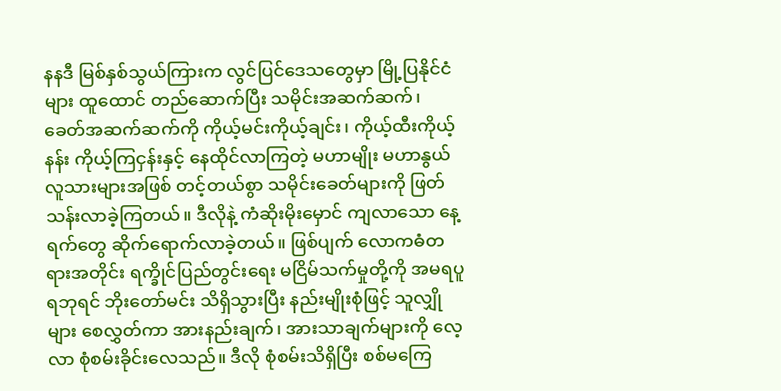နနဒီ မြစ်နှစ်သွယ်ကြားက လွင်ပြင်ဒေသတွေမှာ မြို့ပြနိုင်ငံများ ထူထောင် တည်ဆောက်ပြီး သမိုင်းအဆက်ဆက်၊ ခေတ်အဆက်ဆက်ကို ကိုယ့်မင်းကိုယ့်ချင်း၊ ကိုယ့်ထီးကိုယ့်နန်း ကိုယ့်ကြငှန်းနှင့် နေထိုင်လာကြတဲ့ မဟာမျိုး မဟာနွယ် လူသားများအဖြစ် တင့်တယ်စွာ သမိုင်းခေတ်များကို ဖြတ်သန်းလာခဲ့ကြတယ်။ ဒီလိုနဲ့ ကံဆိုးမိုးမှောင် ကျလာသော နေ့ရက်တွေ ဆိုက်ရောက်လာခဲ့တယ်။ ဖြစ်ပျက် လောကဓံတရားအတိုင်း ရက္ခိုင်ပြည်တွင်းရေး မငြိမ်သက်မှုတို့ကို အမရပူရဘုရင် ဘိုးတော်မင်း သိရှိသွားပြီး နည်းမျိုးစုံဖြင့် သူလျှိုများ စေလွှတ်ကာ အားနည်းချက်၊ အားသာချက်များကို လေ့လာ စုံစမ်းခိုင်းလေသည်။ ဒီလို စုံစမ်းသိရှိပြီး စစ်မကြေ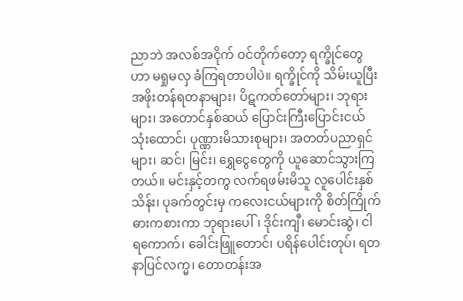ညာဘဲ အလစ်အငိုက် ဝင်တိုက်တော့ ရက္ခိုင်တွေဟာ မရှုမလှ ခံကြရတာပါပဲ။ ရက္ခိုင်ကို သိမ်းယူပြီး အဖိုးတန်ရတနာများ၊ ပိဋကတ်တော်များ၊ ဘုရားများ၊ အတောင်နှစ်ဆယ် ပြောင်းကြီးပြောင်းငယ်သုံးထောင်၊ ပုဏ္ဏားမိသားစုများ၊ အတတ်ပညာရှင်များ၊ ဆင်၊ မြင်း၊ ရွှေငွေတွေကို ယူဆောင်သွားကြတယ်။ မင်းနှင့်တကွ လက်ရဖမ်းမိသူ လူပေါင်းနှစ်သိန်း၊ ပုခက်တွင်းမှ ကလေးငယ်များကို စိတ်ကြိုက် ဓားကစားကာ ဘုရားပေါ်၊ ဒိုင်းကျီ၊ မောင်းဆွဲ၊ ငါရကောက်၊ ခေါင်းဖြူတောင်၊ ပရိန်ပေါင်းတုပ်၊ ရတနာပြင်လက္မ၊ တောတန်းအ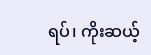ရပ်၊ ကိုးဆယ့်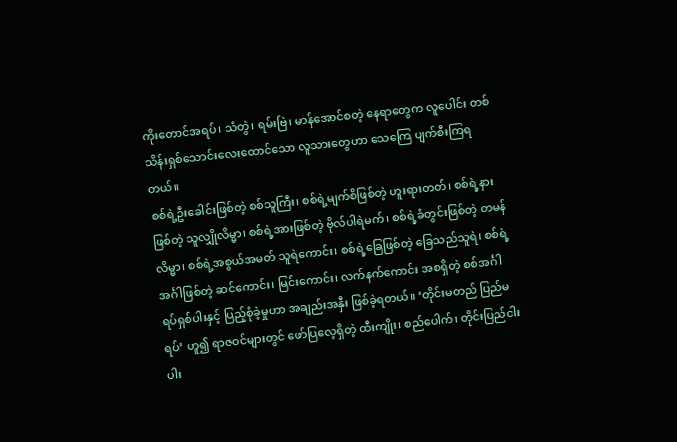ကိုးတောင်အရပ်၊ သံတွဲ၊ ရမ်းဗြဲ၊ မာန်အောင်စတဲ့ နေရာတွေက လူပေါင်း တစ်သိန်းရှစ်သောင်းလေးထောင်သော လူသားတွေဟာ သေကြေ ပျက်စီးကြရတယ်။
စစ်ရဲ့ဦးခေါင်းဖြစ်တဲ့ စစ်သူကြီး၊ စစ်ရဲ့မျက်စိဖြစ်တဲ့ ဟူးရားတတ်၊ စစ်ရဲ့နားဖြစ်တဲ့ သူလျှိုလိမ္မာ၊ စစ်ရဲ့အားဖြစ်တဲ့ ဗိုလ်ပါရဲမက်၊ စစ်ရဲ့ခံတွင်းဖြစ်တဲ့ တမန်လိမ္မာ၊ စစ်ရဲ့အစွယ်အမတ် သူရဲကောင်း၊ စစ်ရဲ့ခြေဖြစ်တဲ့ ခြေသည်သူရဲ၊ စစ်ရဲ့အင်္ဂါဖြစ်တဲ့ ဆင်ကောင်း၊ မြင်းကောင်း၊ လက်နက်ကောင်း အစရှိတဲ့ စစ်အင်္ဂါရပ်ရှစ်ပါးနှင့် ပြည့်စုံခဲ့မှုဟာ အချည်းအနှီး ဖြစ်ခဲ့ရတယ်။ ‘တိုင်းမတည် ပြည်မရပ်’ ဟူ၍ ရာဇဝင်များတွင် ဖော်ပြလေ့ရှိတဲ့ ထီးကျိုး၊ စည်ပေါက်၊ တိုင်းပြည်ငါးပါး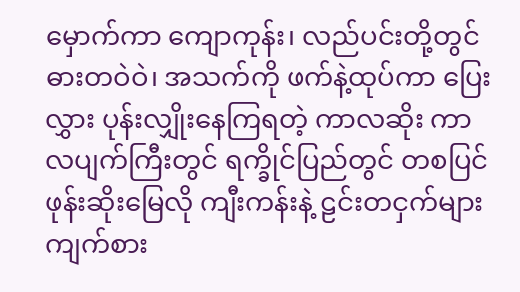မှောက်ကာ ကျောကုန်း၊ လည်ပင်းတို့တွင် ဓားတဝဲဝဲ၊ အသက်ကို ဖက်နဲ့ထုပ်ကာ ပြေးလွှား ပုန်းလျှိုးနေကြရတဲ့ ကာလဆိုး ကာလပျက်ကြီးတွင် ရက္ခိုင်ပြည်တွင် တစပြင် ဖုန်းဆိုးမြေလို ကျီးကန်းနဲ့ ဠင်းတငှက်များ ကျက်စား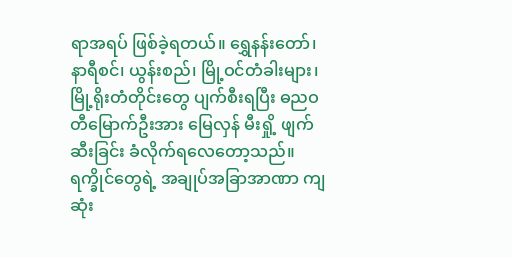ရာအရပ် ဖြစ်ခဲ့ရတယ်။ ရွှေနန်းတော်၊ နာရီစင်၊ ယွန်းစည်၊ မြို့ဝင်တံခါးများ၊ မြို့ရိုးတံတိုင်းတွေ ပျက်စီးရပြီး ဓညဝတီမြောက်ဦးအား မြေလှန် မီးရှို့ ဖျက်ဆီးခြင်း ခံလိုက်ရလေတော့သည်။ ရက္ခိုင်တွေရဲ့ အချုပ်အခြာအာဏာ ကျဆုံး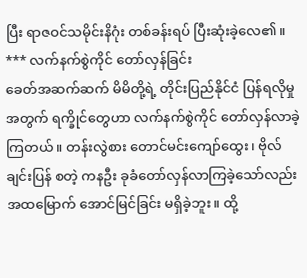ပြီး ရာဇဝင်သမိုင်းနိဂုံး တစ်ခန်းရပ် ပြီးဆုံးခဲ့လေ၏။
*** လက်နက်စွဲကိုင် တော်လှန်ခြင်း
ခေတ်အဆက်ဆက် မိမိတို့ရဲ့ တိုင်းပြည်နိုင်ငံ ပြန်ရလိုမှုအတွက် ရက္ခိုင်တွေဟာ လက်နက်စွဲကိုင် တော်လှန်လာခဲ့ကြတယ်။ တန်းလွဲစား တောင်မင်းကျော်ထွေး၊ ဗိုလ်ချင်းပြန် စတဲ့ ကနဦး ခုခံတော်လှန်လာကြခဲ့သော်လည်း အထမြောက် အောင်မြင်ခြင်း မရှိခဲ့ဘူး။ ထို့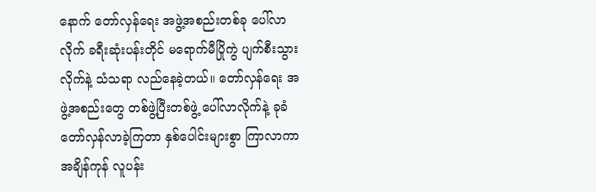နောက် တော်လှန်ရေး အဖွဲ့အစည်းတစ်ခု ပေါ်လာလိုက် ခရီးဆုံးပန်းတိုင် မရောက်မီပြိုကွဲ ပျက်စီးသွားလိုက်နဲ့ သံသရာ လည်နေခဲ့တယ်။ တော်လှန်ရေး အဖွဲ့အစည်းတွေ တစ်ဖွဲ့ပြီးတစ်ဖွဲ့ ပေါ်လာလိုက်နဲ့ ခုခံတော်လှန်လာခဲ့ကြတာ နှစ်ပေါင်းများစွာ ကြာလာကာ အချိန်ကုန် လူပန်း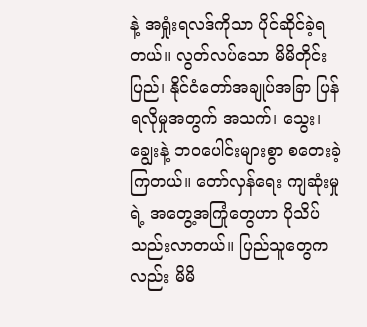နဲ့ အရှုံးရလဒ်ကိုသာ ပိုင်ဆိုင်ခဲ့ရတယ်။ လွတ်လပ်သော မိမိတိုင်းပြည်၊ နိုင်ငံတော်အချုပ်အခြာ ပြန်ရလိုမှုအတွက် အသက်၊ သွေး၊ ချွေးနဲ့ ဘဝပေါင်းများစွာ စတေးခဲ့ကြတယ်။ တော်လှန်ရေး ကျဆုံးမှုရဲ့ အတွေ့အကြုံတွေဟာ ပိုသိပ်သည်းလာတယ်။ ပြည်သူတွေကလည်း မိမိ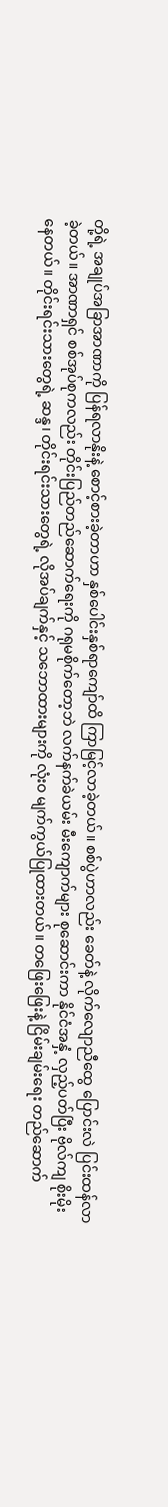တို့ရဲ့ အချုပ်အခြာအာဏာကို ပြန်ရလာနိုးနဲ့ စောင့်စားခဲ့တာဟာ နှစ်ပေါင်းနှစ်ရာကျော်ထိ ကြာမြင့်လာခဲ့တယ်။ စစ်ပွဲဟာလည်း ခေတ်နဲ့ လိုက်လျောညီထွေ ပြောင်းလဲ ပြင်းထန်လာခဲ့တယ်။ အာဏာရှင် စစ်အုပ်စုကလည်း တိုင်းပြည်တည်ဆောက်ရေးကို ဂရုမစိုက်တော့ဘဲ လက်နက်ခဲယမ်း မီးကျောက်များ စုဆောင်းကာ နိုင်ငံအနှံ့ လှည့်ပတ်ပြီး ဗိုလ်ကျ စိုးမိုးနေတယ်။ တိုင်းရင်းသားတွေရဲ့ ဆန္ဒ၊ တိုင်းရင်းသားတွေရဲ့ လိုအပ်ချက်နှင့် သဘောထားများကို လုံးဝ မျက်ကွယ်ပြုထားတယ်။ တဖြေးဖြေးနဲ့ ငြိမ်းချမ်းရေး တည်ဆောက်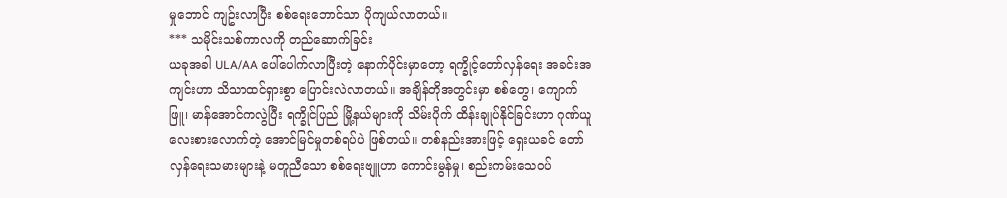မှုဘောင် ကျဥ်းလာပြီး စစ်ရေးဘောင်သာ ပိုကျယ်လာတယ်။
*** သမိုင်းသစ်ကာလကို တည်ဆောက်ခြင်း
ယခုအခါ ULA/AA ပေါ်ပေါက်လာပြီးတဲ့ နောက်ပိုင်းမှာတော့ ရက္ခိုင့်တော်လှန်ရေး အခင်းအကျင်းဟာ သိသာထင်ရှားစွာ ပြောင်းလဲလာတယ်။ အချိန်တိုအတွင်းမှာ စစ်တွေ၊ ကျောက်ဖြူ၊ မာန်အောင်ကလွဲပြီး ရက္ခိုင်ပြည် မြို့နယ်များကို သိမ်းပိုက် ထိန်းချုပ်နိုင်ခြင်းဟာ ဂုဏ်ယူ လေးစားလောက်တဲ့ အောင်မြင်မှုတစ်ရပ်ပဲ ဖြစ်တယ်။ တစ်နည်းအားဖြင့် ရှေးယခင် တော်လှန်ရေးသမားများနဲ့ မတူညီသော စစ်ရေးဗျူဟာ ကောင်းမွန်မှု၊ စည်းကမ်းသေဝပ်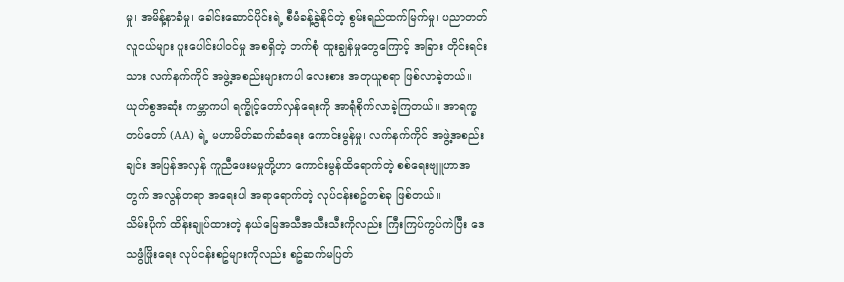မှု၊ အမိန့်နာခံမှု၊ ခေါင်းဆောင်ပိုင်းရဲ့ စီမံခန့်ခွဲနိုင်တဲ့ စွမ်းရည်ထက်မြက်မှု၊ ပညာတတ် လူငယ်များ ပူးပေါင်းပါဝင်မှု အစရှိတဲ့ ဘက်စုံ ထူးချွန်မှုတွေကြောင့် အခြား တိုင်းရင်းသား လက်နက်ကိုင် အဖွဲ့အစည်းများကပါ လေးစား အတုယူစရာ ဖြစ်လာခဲ့တယ်။ ယုတ်စွအဆုံး ကမ္ဘာကပါ ရက္ခိုင့်တော်လှန်ရေးကို အာရုံစိုက်လာခဲ့ကြတယ်။ အာရက္ခတပ်တော် (AA) ရဲ့ မဟာမိတ်ဆက်ဆံရေး ကောင်းမွန်မှု၊ လက်နက်ကိုင် အဖွဲ့အစည်းချင်း အပြန်အလှန် ကူညီဖေးမမှုတို့ဟာ ကောင်းမွန်ထိရောက်တဲ့ စစ်ရေးဗျူဟာအတွက် အလွန်တရာ အရေးပါ အရာရောက်တဲ့ လုပ်ငန်းစဥ်တစ်ခု ဖြစ်တယ်။
သိမ်းပိုက် ထိန်းချုပ်ထားတဲ့ နယ်မြေအသီအသီးသီးကိုလည်း ကြီးကြပ်ကွပ်ကဲပြီး ဒေသဖွံဖြိုးရေး လုပ်ငန်းစဥ်များကိုလည်း စဥ်ဆက်မပြတ်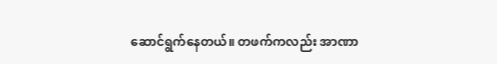ဆောင်ရွက်နေတယ်။ တဖက်ကလည်း အာဏာ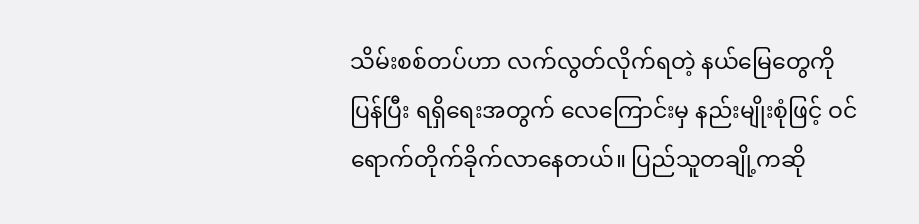သိမ်းစစ်တပ်ဟာ လက်လွတ်လိုက်ရတဲ့ နယ်မြေတွေကို ပြန်ပြီး ရရှိရေးအတွက် လေကြောင်းမှ နည်းမျိုးစုံဖြင့် ဝင်ရောက်တိုက်ခိုက်လာနေတယ်။ ပြည်သူတချို့ကဆို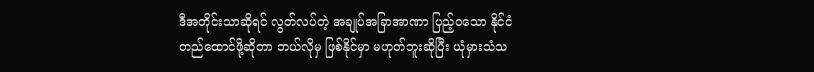ဒီအတိုင်းသာဆိုရင် လွတ်လပ်တဲ့ အချုပ်အခြာအာဏာ ပြည့်ဝသော နိုင်ငံတည်ထောင်ဖို့ဆိုတာ ဘယ်လိုမှ ဖြစ်နိုင်မှာ မဟုတ်ဘူးဆိုပြီး ယုံမှားသံသ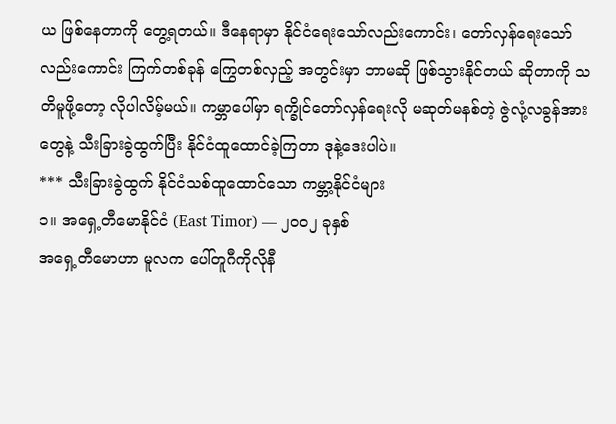ယ ဖြစ်နေတာကို တွေ့ရတယ်။ ဒီနေရာမှာ နိုင်ငံရေးသော်လည်းကောင်း၊ တော်လှန်ရေးသော်လည်းကောင်း ကြက်တစ်ခုန် ကြွေတစ်လှည့် အတွင်းမှာ ဘာမဆို ဖြစ်သွားနိုင်တယ် ဆိုတာကို သတိမူဖို့တော့ လိုပါလိမ့်မယ်။ ကမ္ဘာပေါ်မှာ ရက္ခိုင်တော်လှန်ရေးလို မဆုတ်မနစ်တဲ့ ဇွဲလုံ့လခွန်အားတွေနဲ့ သီးခြားခွဲထွက်ပြီး နိုင်ငံထူထောင်ခဲ့ကြတာ ဒုနဲ့ဒေးပါပဲ။
*** သီးခြားခွဲထွက် နိုင်ငံသစ်ထူထောင်သော ကမ္ဘာ့နိုင်ငံများ
၁။ အရှေ့တီမောနိုင်ငံ (East Timor) — ၂၀၀၂ ခုနှစ်
အရှေ့တီမောဟာ မူလက ပေါ်တူဂီကိုလိုနီ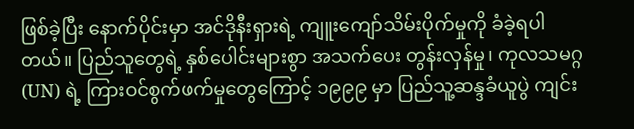ဖြစ်ခဲ့ပြီး နောက်ပိုင်းမှာ အင်ဒိုနီးရှားရဲ့ ကျူးကျော်သိမ်းပိုက်မှုကို ခံခဲ့ရပါတယ်။ ပြည်သူတွေရဲ့ နှစ်ပေါင်းများစွာ အသက်ပေး တွန်းလှန်မှု၊ ကုလသမဂ္ဂ (UN) ရဲ့ ကြားဝင်စွက်ဖက်မှုတွေကြောင့် ၁၉၉၉ မှာ ပြည်သူ့ဆန္ဒခံယူပွဲ ကျင်း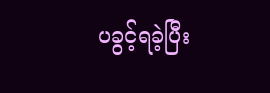ပခွင့်ရခဲ့ပြီး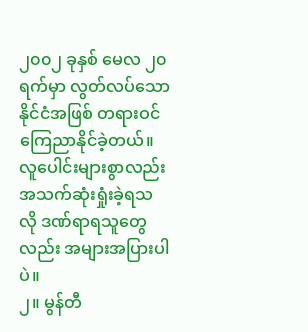၂၀၀၂ ခုနှစ် မေလ ၂၀ ရက်မှာ လွတ်လပ်သောနိုင်ငံအဖြစ် တရားဝင် ကြေညာနိုင်ခဲ့တယ်။ လူပေါင်းများစွာလည်း အသက်ဆုံးရှုံးခဲ့ရသလို ဒဏ်ရာရသူတွေလည်း အများအပြားပါပဲ။
၂။ မွန်တီ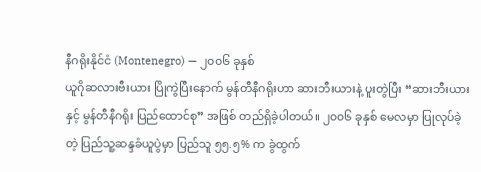နီဂရိုးနိုင်ငံ (Montenegro) — ၂၀၀၆ ခုနှစ်
ယူဂိုဆလားဗီးယား ပြိုကွဲပြီးနောက် မွန်တီနီဂရိုးဟာ ဆားဘီးယားနဲ့ ပူးတွဲပြီး “ဆားဘီးယားနှင့် မွန်တီနီဂရိုး ပြည်ထောင်စု” အဖြစ် တည်ရှိခဲ့ပါတယ်။ ၂၀၀၆ ခုနှစ် မေလမှာ ပြုလုပ်ခဲ့တဲ့ ပြည်သူ့ဆန္ဒခံယူပွဲမှာ ပြည်သူ ၅၅.၅% က ခွဲထွက်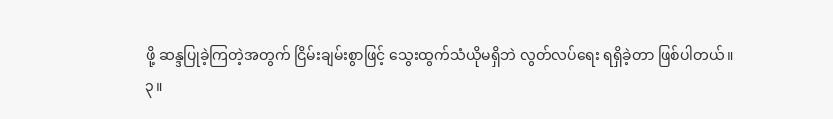ဖို့ ဆန္ဒပြုခဲ့ကြတဲ့အတွက် ငြိမ်းချမ်းစွာဖြင့် သွေးထွက်သံယိုမရှိဘဲ လွတ်လပ်ရေး ရရှိခဲ့တာ ဖြစ်ပါတယ်။
၃။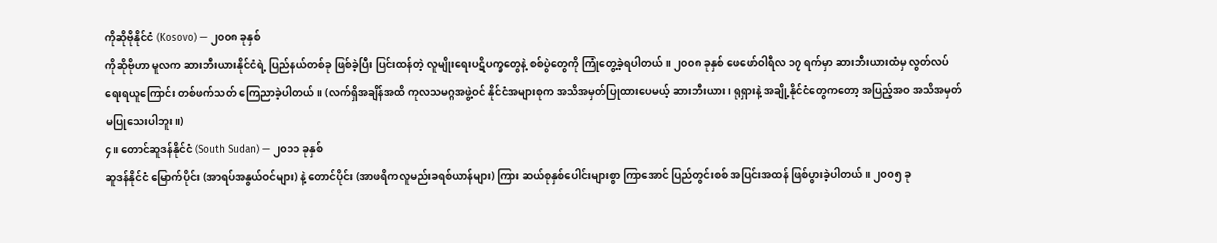ကိုဆိုဗိုနိုင်ငံ (Kosovo) — ၂၀၀၈ ခုနှစ်
ကိုဆိုဗိုဟာ မူလက ဆားဘီးယားနိုင်ငံရဲ့ ပြည်နယ်တစ်ခု ဖြစ်ခဲ့ပြီး ပြင်းထန်တဲ့ လူမျိုးရေးပဋိပက္ခတွေနဲ့ စစ်ပွဲတွေကို ကြုံတွေ့ခဲ့ရပါတယ်။ ၂၀၀၈ ခုနှစ် ဖေဖော်ဝါရီလ ၁၇ ရက်မှာ ဆားဘီးယားထံမှ လွတ်လပ်ရေးရယူကြောင်း တစ်ဖက်သတ် ကြေညာခဲ့ပါတယ်။ (လက်ရှိအချိန်အထိ ကုလသမဂ္ဂအဖွဲ့ဝင် နိုင်ငံအများစုက အသိအမှတ်ပြုထားပေမယ့် ဆားဘီးယား၊ ရုရှားနဲ့ အချို့နိုင်ငံတွေကတော့ အပြည့်အဝ အသိအမှတ်မပြုသေးပါဘူး။)
၄။ တောင်ဆူဒန်နိုင်ငံ (South Sudan) — ၂၀၁၁ ခုနှစ်
ဆူဒန်နိုင်ငံ မြောက်ပိုင်း (အာရပ်အနွယ်ဝင်များ) နဲ့ တောင်ပိုင်း (အာဖရိကလူမည်းခရစ်ယာန်များ) ကြား ဆယ်စုနှစ်ပေါင်းများစွာ ကြာအောင် ပြည်တွင်းစစ် အပြင်းအထန် ဖြစ်ပွားခဲ့ပါတယ်။ ၂၀၀၅ ခု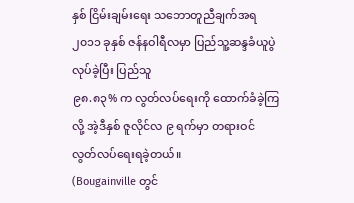နှစ် ငြိမ်းချမ်းရေး သဘောတူညီချက်အရ ၂၀၁၁ ခုနှစ် ဇန်နဝါရီလမှာ ပြည်သူ့ဆန္ဒခံယူပွဲ လုပ်ခဲ့ပြီး ပြည်သူ
၉၈.၈၃% က လွတ်လပ်ရေးကို ထောက်ခံခဲ့ကြလို့ အဲ့ဒီနှစ် ဇူလိုင်လ ၉ ရက်မှာ တရားဝင် လွတ်လပ်ရေးရခဲ့တယ်။
(Bougainville တွင်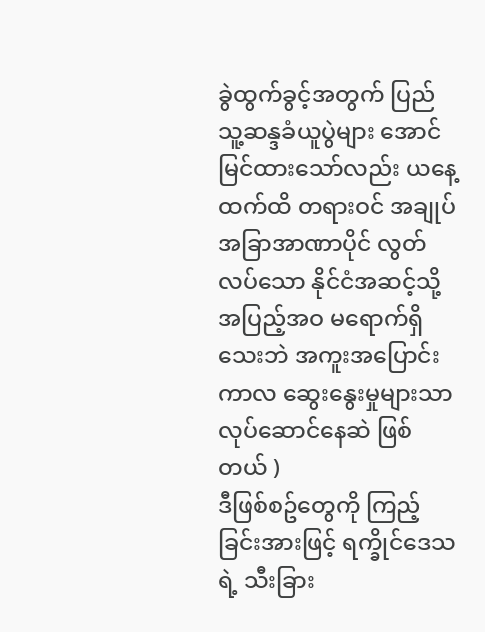ခွဲထွက်ခွင့်အတွက် ပြည်သူ့ဆန္ဒခံယူပွဲများ အောင်မြင်ထားသော်လည်း ယနေ့ထက်ထိ တရားဝင် အချုပ်အခြာအာဏာပိုင် လွတ်လပ်သော နိုင်ငံအဆင့်သို့ အပြည့်အဝ မရောက်ရှိသေးဘဲ အကူးအပြောင်းကာလ ဆွေးနွေးမှုများသာ လုပ်ဆောင်နေဆဲ ဖြစ်တယ် )
ဒီဖြစ်စဥ်တွေကို ကြည့်ခြင်းအားဖြင့် ရက္ခိုင်ဒေသရဲ့ သီးခြား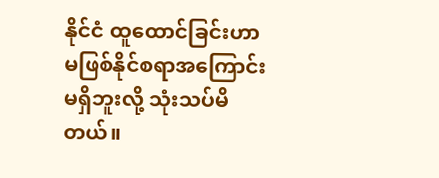နိုင်ငံ ထူထောင်ခြင်းဟာ မဖြစ်နိုင်စရာအကြောင်း မရှိဘူးလို့ သုံးသပ်မိတယ်။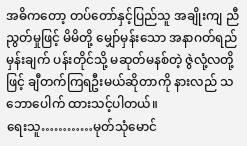အဓိကတော့ တပ်တော်နှင့်ပြည်သူ အချိုးကျ ညီညွတ်မှုဖြင့် မိမိတို့ မျှော်မှန်းသော အနာဂတ်ရည်မှန်းချက် ပန်းတိုင်သို့ မဆုတ်မနစ်တဲ့ ဇွဲလုံ့လတို့ဖြင့် ချီတက်ကြရဦးမယ်ဆိုတာကို နားလည် သဘောပေါက် ထားသင့်ပါတယ်။
ရေးသူ…………မုတ်သုံမောင်